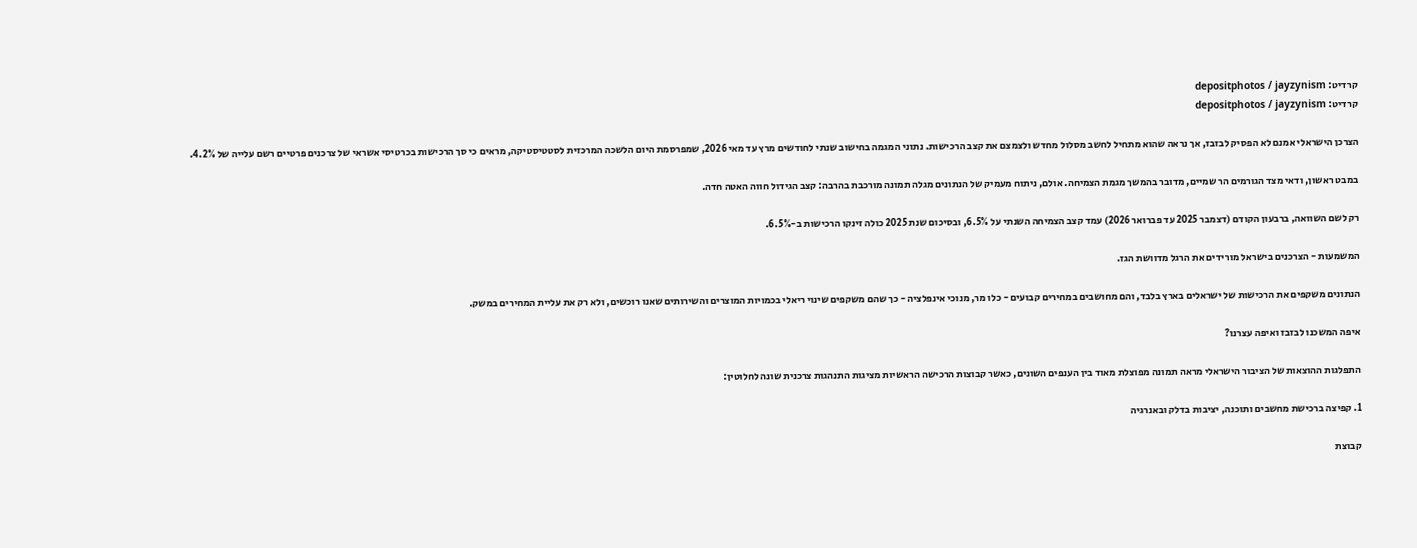קרדיט: depositphotos / jayzynism
קרדיט: depositphotos / jayzynism

הצרכן הישראלי אמנם לא הפסיק לבזבז, אך נראה שהוא מתחיל לחשב מסלול מחדש ולצמצם את קצב הרכישות. נתוני המגמה בחישוב שנתי לחודשים מרץ עד מאי 2026, שמפרסמת היום הלשכה המרכזית לסטטיסטיקה, מראים כי סך הרכישות בכרטיסי אשראי של צרכנים פרטיים רשם עלייה של 4.2%.

במבט ראשון, ודאי מצד הגורמים הר שמיים, מדובר בהמשך מגמת הצמיחה. אולם, ניתוח מעמיק של הנתונים מגלה תמונה מורכבת בהרבה: קצב הגידול חווה האטה חדה.

רק לשם השוואה, ברבעון הקודם (דצמבר 2025 עד פברואר 2026) עמד קצב הצמיחה השנתי על 6.5%, ובסיכום שנת 2025 כולה זינקו הרכישות ב-6.5%.

המשמעות - הצרכנים בישראל מורידים את הרגל מדוושת הגז.

הנתונים משקפים את הרכישות של ישראלים בארץ בלבד, והם מחושבים במחירים קבועים - כלו מר, מנוכי אינפלציה - כך שהם משקפים שינוי ריאלי בכמויות המוצרים והשירותים שאנו רוכשים, ולא רק את עליית המחירים במשק.

איפה המשכנו לבזבז ואיפה עצרנו?

התפלגות ההוצאות של הציבור הישראלי מראה תמונה מפוצלת מאוד בין הענפים השונים, כאשר קבוצות הרכישה הראשיות מציגות התנהגות צרכנית שונה לחלוטין:

1. קפיצה ברכישת מחשבים ותוכנה, יציבות בדלק ובאנרגיה

קבוצת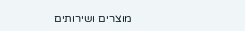מוצרים ושירותים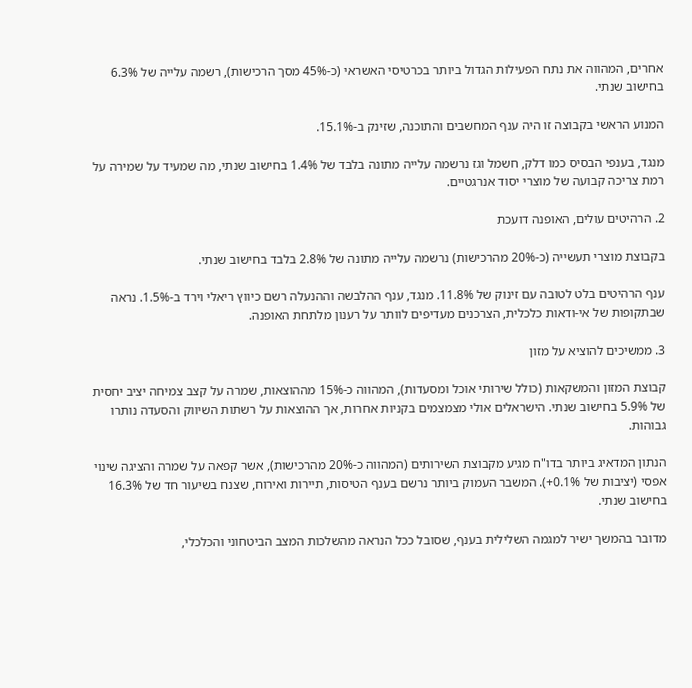אחרים, המהווה את נתח הפעילות הגדול ביותר בכרטיסי האשראי (כ-45% מסך הרכישות), רשמה עלייה של 6.3% בחישוב שנתי.

המנוע הראשי בקבוצה זו היה ענף המחשבים והתוכנה, שזינק ב-15.1%.

מנגד, בענפי הבסיס כמו דלק, חשמל וגז נרשמה עלייה מתונה בלבד של 1.4% בחישוב שנתי, מה שמעיד על שמירה על רמת צריכה קבועה של מוצרי יסוד אנרגטיים.

2. הרהיטים עולים, האופנה דועכת

בקבוצת מוצרי תעשייה (כ-20% מהרכישות) נרשמה עלייה מתונה של 2.8% בלבד בחישוב שנתי.

ענף הרהיטים בלט לטובה עם זינוק של 11.8%. מנגד, ענף ההלבשה וההנעלה רשם כיווץ ריאלי וירד ב-1.5%. נראה שבתקופות של אי-ודאות כלכלית, הצרכנים מעדיפים לוותר על רענון מלתחת האופנה.

3. ממשיכים להוציא על מזון

קבוצת המזון והמשקאות (כולל שירותי אוכל ומסעדות), המהווה כ-15% מההוצאות, שמרה על קצב צמיחה יציב יחסית של 5.9% בחישוב שנתי. הישראלים אולי מצמצמים בקניות אחרות, אך ההוצאות על רשתות השיווק והסעדה נותרו גבוהות.

הנתון המדאיג ביותר בדו"ח מגיע מקבוצת השירותים (המהווה כ-20% מהרכישות), אשר קפאה על שמרה והציגה שינוי אפסי (יציבות של 0.1%+). המשבר העמוק ביותר נרשם בענף הטיסות, תיירות ואירוח, שצנח בשיעור חד של 16.3% בחישוב שנתי.

מדובר בהמשך ישיר למגמה השלילית בענף, שסובל ככל הנראה מהשלכות המצב הביטחוני והכלכלי,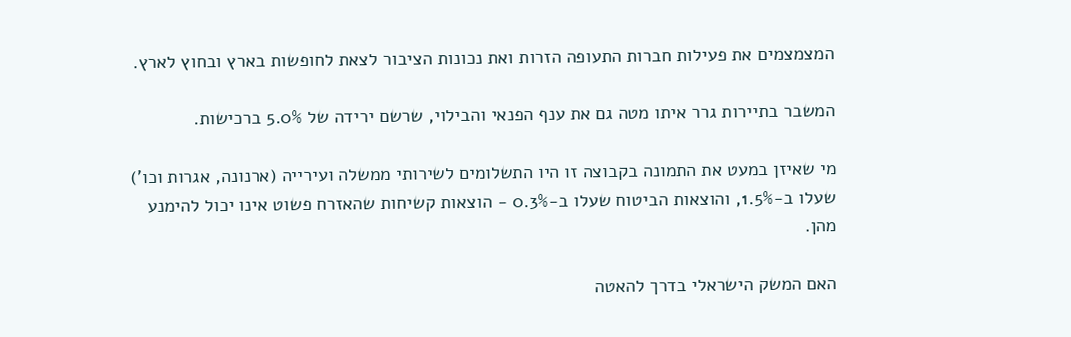המצמצמים את פעילות חברות התעופה הזרות ואת נכונות הציבור לצאת לחופשות בארץ ובחוץ לארץ.

המשבר בתיירות גרר איתו מטה גם את ענף הפנאי והבילוי, שרשם ירידה של 5.0% ברכישות.

מי שאיזן במעט את התמונה בקבוצה זו היו התשלומים לשירותי ממשלה ועירייה (ארנונה, אגרות וכו’) שעלו ב-1.5%, והוצאות הביטוח שעלו ב-0.3% - הוצאות קשיחות שהאזרח פשוט אינו יכול להימנע מהן.

האם המשק הישראלי בדרך להאטה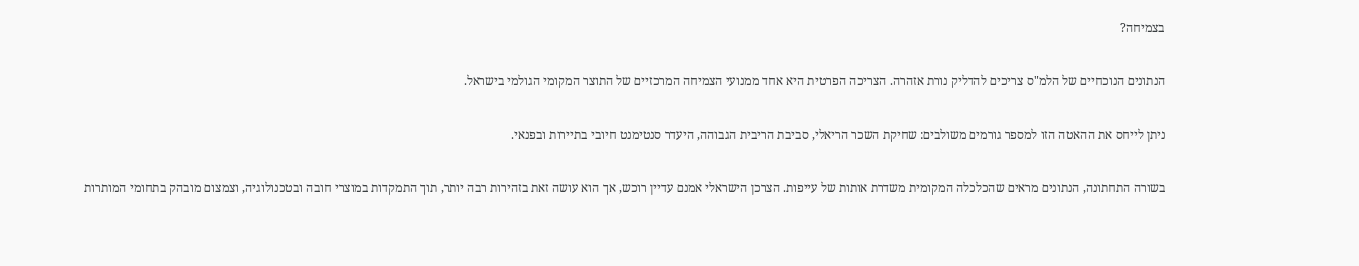בצמיחה?

הנתונים הנוכחיים של הלמ"ס צריכים להדליק נורת אזהרה. הצריכה הפרטית היא אחד ממנועי הצמיחה המרכזיים של התוצר המקומי הגולמי בישראל.

ניתן לייחס את ההאטה הזו למספר גורמים משולבים: שחיקת השכר הריאלי, סביבת הריבית הגבוהה, היעדר סנטימנט חיובי בתיירות ובפנאי.

בשורה התחתונה, הנתונים מראים שהכלכלה המקומית משדרת אותות של עייפות. הצרכן הישראלי אמנם עדיין רוכש, אך הוא עושה זאת בזהירות רבה יותר, תוך התמקדות במוצרי חובה ובטכנולוגיה, וצמצום מובהק בתחומי המותרות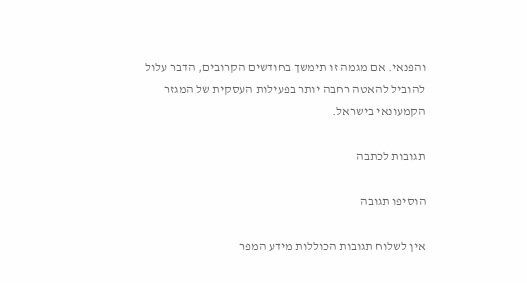והפנאי. אם מגמה זו תימשך בחודשים הקרובים, הדבר עלול להוביל להאטה רחבה יותר בפעילות העסקית של המגזר הקמעונאי בישראל.

תגובות לכתבה

הוסיפו תגובה

אין לשלוח תגובות הכוללות מידע המפר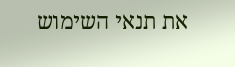את תנאי השימוש